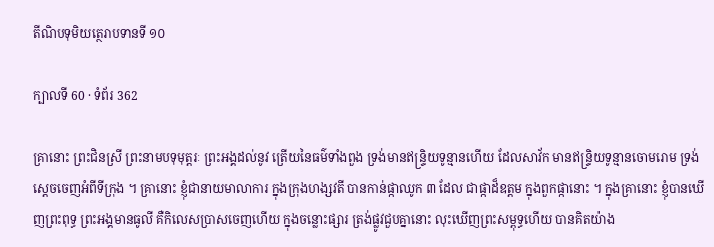តីណិបទុមិយត្ថេរាបទានទី ១០

ក្បាលទី 60 · ទំព័រ 362

គ្រានោះ ព្រះជិនស្រី ព្រះនាមបទុមុត្តរៈ ព្រះអង្គដល់នូវ ត្រើយនៃធម៌ទាំងពួង ទ្រង់មានឥន្ទ្រិយទូន្មានហើយ ដែលសាវ័ក មានឥន្ទ្រិយទូន្មានចោមរោម ទ្រង់ស្តេចចេញអំពីទីក្រុង ។ គ្រានោះ ខ្ញុំជានាយមាលាការ ក្នុងក្រុងហង្សវតី បានកាន់ផ្កាឈូក ៣ ដែល ជាផ្កាដ៏ឧត្តម ក្នុងពួកផ្កានោះ ។ ក្នុងគ្រានោះ ខ្ញុំបានឃើញព្រះពុទ្ធ ព្រះអង្គមានធូលី គឺកិលេសប្រាសចេញហើយ ក្នុងចន្លោះផ្សារ ត្រង់ផ្លូវជួបគ្នានោះ លុះឃើញព្រះសម្ពុទ្ធហើយ បានគិតយ៉ាង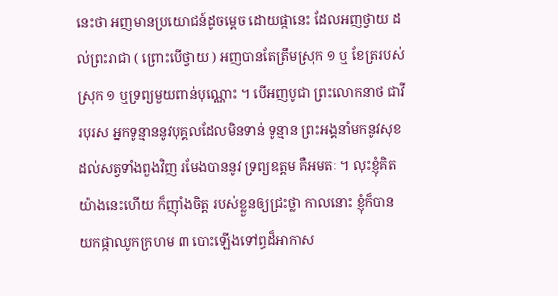នេះថា អញមានប្រយោជន៍ដូចម្តេច ដោយផ្កានេះ ដែលអញថ្វាយ ដល់ព្រះរាជា ( ព្រោះបើថ្វាយ ) អញបានតែត្រឹមស្រុក ១ ឬ ខែត្ររបស់ស្រុក ១ ឬទ្រព្យមួយពាន់បុណ្ណោះ ។ បើអញបូជា ព្រះលោកនាថ ជាវីរបុរស អ្នកទូន្មាននូវបុគ្គលដែលមិនទាន់ ទូន្មាន ព្រះអង្គនាំមកនូវសុខ ដល់សត្វទាំងពួងវិញ រមែងបាននូវ ទ្រព្យឧត្តម គឺអមតៈ ។ លុះខ្ញុំគិតយ៉ាងនេះហើយ ក៏ញ៉ាំងចិត្ត របស់ខ្លួនឲ្យជ្រះថ្លា កាលនោះ ខ្ញុំក៏បានយកផ្កាឈូកក្រហម ៣ បោះឡើងទៅព្ធដ៏អាកាស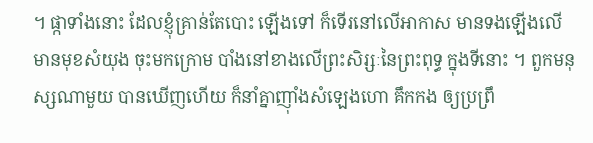។ ផ្កាទាំងនោះ ដែលខ្ញុំគ្រាន់តែបោះ ឡើងទៅ ក៏ទើរនៅលើអាកាស មានទងឡើងលើ មានមុខសំយុង ចុះមកក្រោម បាំងនៅខាងលើព្រះសិរ្សៈនៃព្រះពុទ្ធ ក្នុងទីនោះ ។ ពួកមនុស្សណាមួយ បានឃើញហើយ ក៏នាំគ្នាញ៉ាំងសំឡេងហោ គឹកកង ឲ្យប្រព្រឹ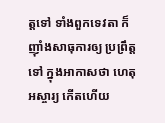ត្តទៅ ទាំងពួកទេវតា ក៏ញ៉ាំងសាធុការឲ្យ ប្រព្រឹត្តទៅ ក្នុងអាកាសថា ហេតុអស្ចារ្យ កើតហើយ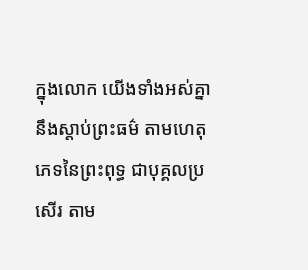ក្នុងលោក យើងទាំងអស់គ្នា នឹងស្តាប់ព្រះធម៌ តាមហេតុភេទនៃព្រះពុទ្ធ ជាបុគ្គលប្រសើរ តាម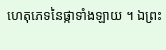ហេតុភេទនៃផ្កាទាំងឡាយ ។ ឯព្រះ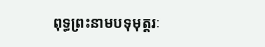ពុទ្ធព្រះនាមបទុមុត្តរៈ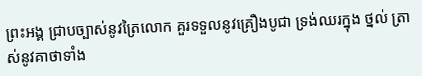ព្រះអង្គ ជ្រាបច្បាស់នូវត្រៃលោក គួរទទួលនូវគ្រឿងបូជា ទ្រង់ឈរក្នុង ថ្នល់ ត្រាស់នូវគាថាទាំង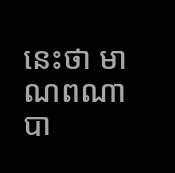នេះថា មាណពណា បា